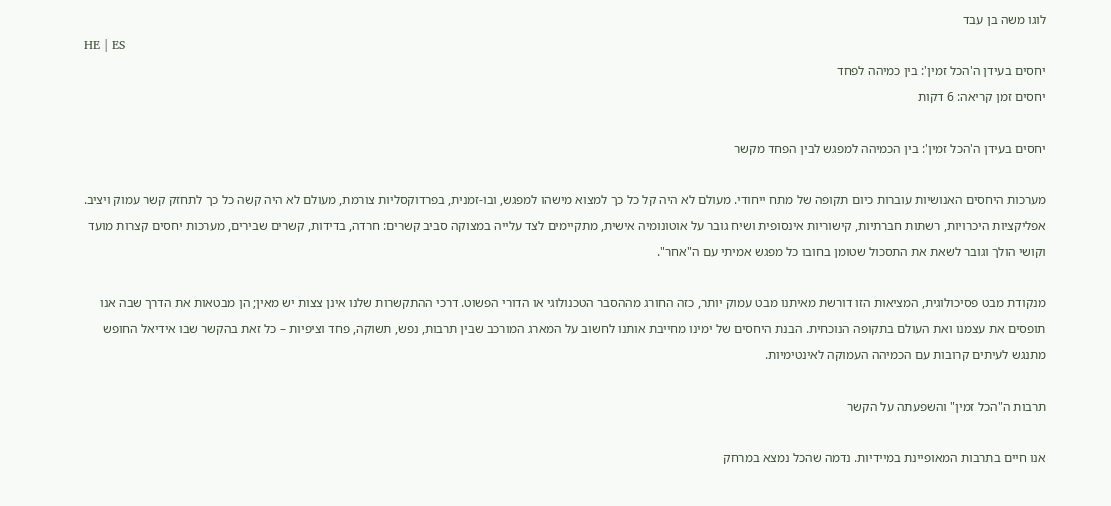לוגו משה בן עבד
HE | ES
יחסים בעידן ה'הכל זמין': בין כמיהה לפחד
יחסים זמן קריאה: 6 דקות

יחסים בעידן ה'הכל זמין': בין הכמיהה למפגש לבין הפחד מקשר

מערכות היחסים האנושיות עוברות כיום תקופה של מתח ייחודי. מעולם לא היה קל כל כך למצוא מישהו למפגש, ובו-זמנית, בפרדוקסליות צורמת, מעולם לא היה קשה כל כך לתחזק קשר עמוק ויציב. אפליקציות היכרויות, רשתות חברתיות, קישוריות אינסופית ושיח גובר על אוטונומיה אישית, מתקיימים לצד עלייה במצוקה סביב קשרים: חרדה, בדידות, קשרים שבירים, מערכות יחסים קצרות מועד וקושי הולך וגובר לשאת את התסכול שטומן בחובו כל מפגש אמיתי עם ה"אחר".

מנקודת מבט פסיכולוגית, המציאות הזו דורשת מאיתנו מבט עמוק יותר, כזה החורג מההסבר הטכנולוגי או הדורי הפשוט. דרכי ההתקשרות שלנו אינן צצות יש מאין; הן מבטאות את הדרך שבה אנו תופסים את עצמנו ואת העולם בתקופה הנוכחית. הבנת היחסים של ימינו מחייבת אותנו לחשוב על המארג המורכב שבין תרבות, נפש, תשוקה, פחד וציפיות – כל זאת בהקשר שבו אידיאל החופש מתנגש לעיתים קרובות עם הכמיהה העמוקה לאינטימיות.

תרבות ה"הכל זמין" והשפעתה על הקשר

אנו חיים בתרבות המאופיינת במיידיות. נדמה שהכל נמצא במרחק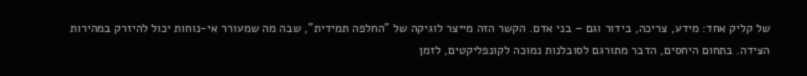של קליק אחד: מידע, צריכה, בידור וגם – בני אדם. הקשר הזה מייצר לוגיקה של "החלפה תמידית", שבה מה שמעורר אי-נוחות יכול להיזרק במהירות הצידה. בתחום היחסים, הדבר מתורגם לסובלנות נמוכה לקונפליקטים, לזמן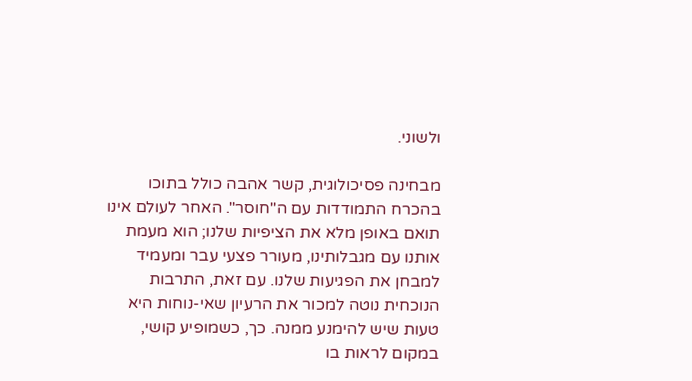ולשוני.

מבחינה פסיכולוגית, קשר אהבה כולל בתוכו בהכרח התמודדות עם ה"חוסר". האחר לעולם אינו תואם באופן מלא את הציפיות שלנו; הוא מעמת אותנו עם מגבלותינו, מעורר פצעי עבר ומעמיד למבחן את הפגיעות שלנו. עם זאת, התרבות הנוכחית נוטה למכור את הרעיון שאי-נוחות היא טעות שיש להימנע ממנה. כך, כשמופיע קושי, במקום לראות בו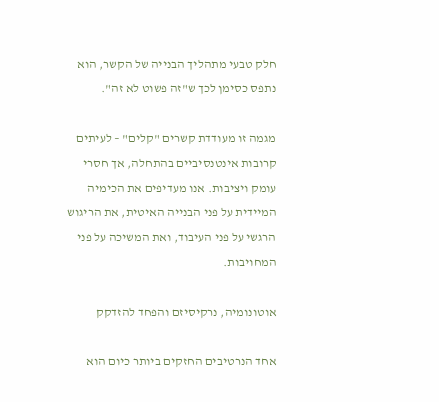חלק טבעי מתהליך הבנייה של הקשר, הוא נתפס כסימן לכך ש"זה פשוט לא זה".

מגמה זו מעודדת קשרים "קלים" – לעיתים קרובות אינטנסיביים בהתחלה, אך חסרי עומק ויציבות. אנו מעדיפים את הכימיה המיידית על פני הבנייה האיטית, את הריגוש הרגשי על פני העיבוד, ואת המשיכה על פני המחויבות.

אוטונומיה, נרקיסיזם והפחד להזדקק

אחד הנרטיבים החזקים ביותר כיום הוא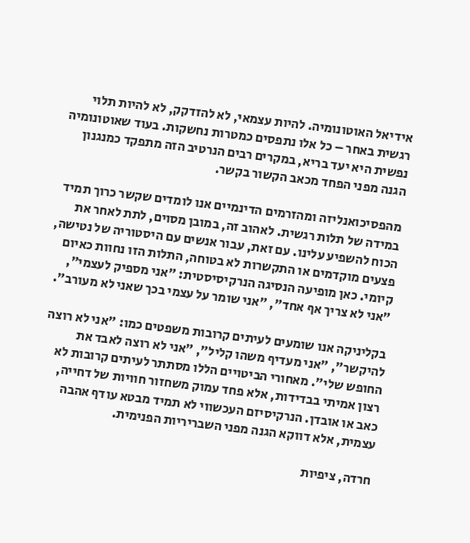אידיאל האוטונומיה. להיות עצמאי, לא להזדקק, לא להיות תלוי רגשית באחר – כל אלו נתפסים כמטרות נחשקות. בעוד שאוטונומיה נפשית היא יעד בריא, במקרים רבים הנרטיב הזה מתפקד כמנגנון הגנה מפני הפחד מכאב הקשור בקשר.

מהפסיכואנליזה ומהזרמים הדינמיים אנו לומדים שקשר כרוך תמיד במידה של תלות רגשית. לאהוב זה, במובן מסוים, לתת לאחר את הכוח להשפיע עלינו. עם זאת, עבור אנשים עם היסטוריה של נטישה, פצעים מוקדמים או התקשרות לא בטוחה, התלות הזו נחוות כאיום קיומי. כאן מופיעה הנסיגה הנרקיסיסטית: "אני מספיק לעצמי", "אני לא צריך אף אחד", "אני שומר על עצמי בכך שאני לא מעורב".

בקליניקה אנו שומעים לעיתים קרובות משפטים כמו: "אני לא רוצה להיקשר", "אני מעדיף משהו קליל", "אני לא רוצה לאבד את החופש שלי". מאחורי הביטויים הללו מסתתר לעיתים קרובות לא רצון אמיתי בבדידות, אלא פחד עמוק משחזור חוויות של דחייה, כאב או אובדן. הנרקיסיזם העכשווי לא תמיד מבטא עודף אהבה עצמית, אלא דווקא הגנה מפני השבריריות הפנימית.

חרדה, ציפיות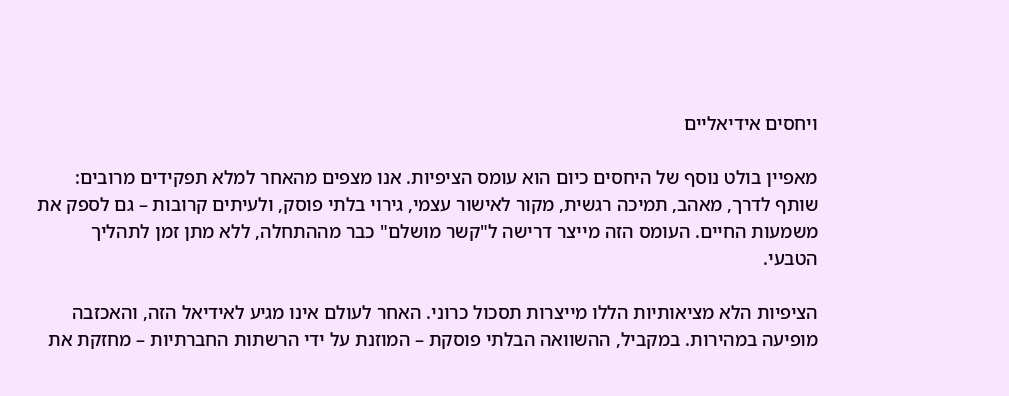ויחסים אידיאליים

מאפיין בולט נוסף של היחסים כיום הוא עומס הציפיות. אנו מצפים מהאחר למלא תפקידים מרובים: שותף לדרך, מאהב, תמיכה רגשית, מקור לאישור עצמי, גירוי בלתי פוסק, ולעיתים קרובות – גם לספק את משמעות החיים. העומס הזה מייצר דרישה ל"קשר מושלם" כבר מההתחלה, ללא מתן זמן לתהליך הטבעי.

הציפיות הלא מציאותיות הללו מייצרות תסכול כרוני. האחר לעולם אינו מגיע לאידיאל הזה, והאכזבה מופיעה במהירות. במקביל, ההשוואה הבלתי פוסקת – המוזנת על ידי הרשתות החברתיות – מחזקת את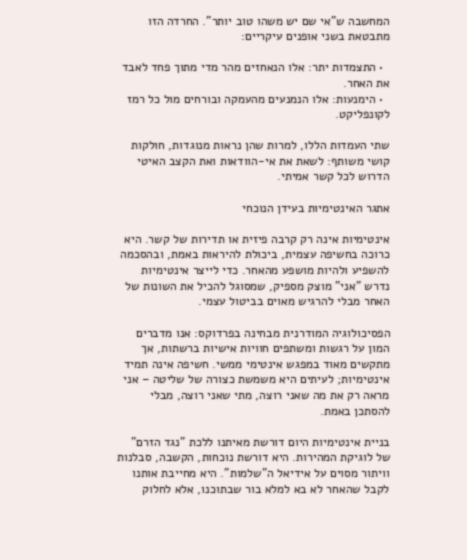המחשבה ש"אי שם יש משהו טוב יותר". החרדה הזו מתבטאת בשני אופנים עיקריים:

  • התצמדות יתר: אלו הנאחזים מהר מדי מתוך פחד לאבד את האחר.
  • הימנעות: אלו הנמנעים מהעמקה ובורחים מול כל רמז לקונפליקט.

שתי העמדות הללו, למרות שהן נראות מנוגדות, חולקות קושי משותף: לשאת את אי-הוודאות ואת הקצב האיטי הדרוש לכל קשר אמיתי.

אתגר האינטימיות בעידן הנוכחי

אינטימיות אינה רק קרבה פיזית או תדירות של קשר. היא כרוכה בחשיפה עצמית, ביכולת להיראות באמת, ובהסכמה להשפיע ולהיות מושפע מהאחר. כדי לייצר אינטימיות נדרש "אני" מוצק מספיק, שמסוגל להכיל את השונות של האחר מבלי להרגיש מאוים בביטול עצמי.

הפסיכולוגיה המודרנית מבחינה בפרדוקס: אנו מדברים המון על רגשות ומשתפים חוויות אישיות ברשתות, אך מתקשים מאוד במפגש אינטימי ממשי. חשיפה אינה תמיד אינטימיות; לעיתים היא משמשת כצורה של שליטה – אני מראה רק את מה שאני רוצה, מתי שאני רוצה, מבלי להסתכן באמת.

בניית אינטימיות היום דורשת מאיתנו ללכת "נגד הזרם" של לוגיקת המהירות. היא דורשת נוכחות, הקשבה, סבלנות וויתור מסוים על אידיאל ה"שלמות". היא מחייבת אותנו לקבל שהאחר לא בא למלא בור שבתוכנו, אלא לחלוק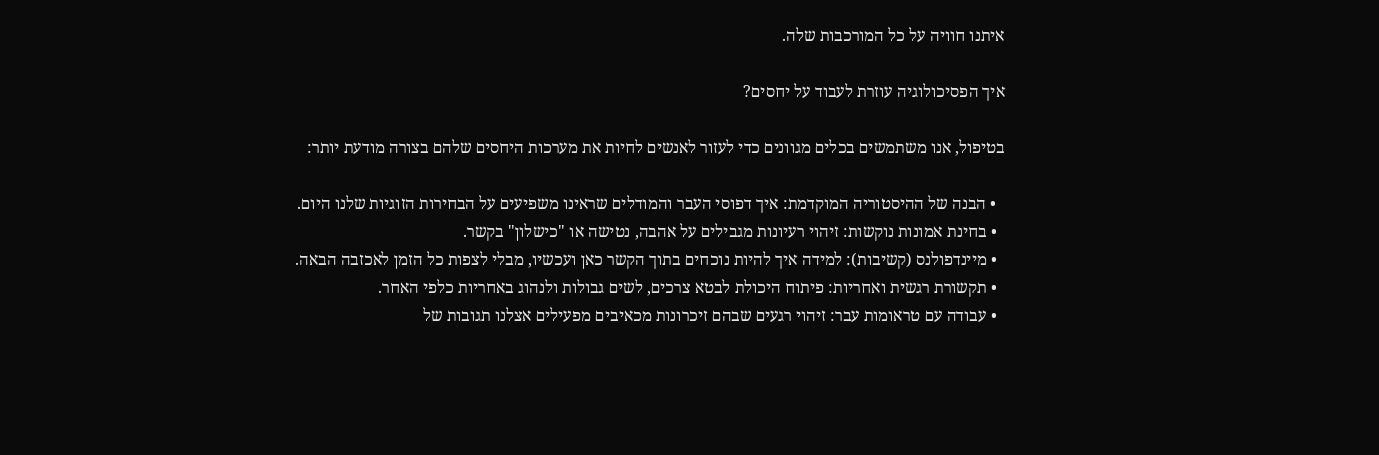איתנו חוויה על כל המורכבות שלה.

איך הפסיכולוגיה עוזרת לעבוד על יחסים?

בטיפול, אנו משתמשים בכלים מגוונים כדי לעזור לאנשים לחיות את מערכות היחסים שלהם בצורה מודעת יותר:

  • הבנה של ההיסטוריה המוקדמת: איך דפוסי העבר והמודלים שראינו משפיעים על הבחירות הזוגיות שלנו היום.
  • בחינת אמונות נוקשות: זיהוי רעיונות מגבילים על אהבה, נטישה או "כישלון" בקשר.
  • מיינדפולנס (קשיבות): למידה איך להיות נוכחים בתוך הקשר כאן ועכשיו, מבלי לצפות כל הזמן לאכזבה הבאה.
  • תקשורת רגשית ואחריות: פיתוח היכולת לבטא צרכים, לשים גבולות ולנהוג באחריות כלפי האחר.
  • עבודה עם טראומות עבר: זיהוי רגעים שבהם זיכרונות מכאיבים מפעילים אצלנו תגובות של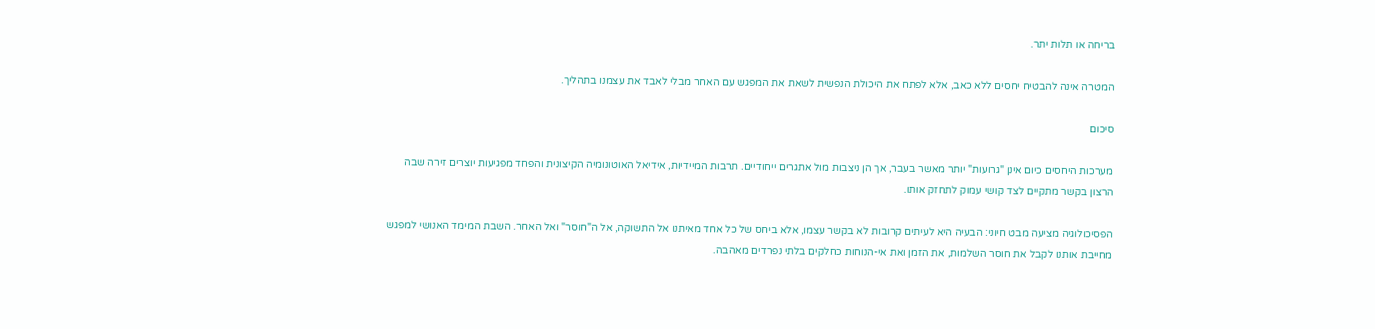בריחה או תלות יתר.

המטרה אינה להבטיח יחסים ללא כאב, אלא לפתח את היכולת הנפשית לשאת את המפגש עם האחר מבלי לאבד את עצמנו בתהליך.

סיכום

מערכות היחסים כיום אינן "גרועות" יותר מאשר בעבר, אך הן ניצבות מול אתגרים ייחודיים. תרבות המיידיות, אידיאל האוטונומיה הקיצונית והפחד מפגיעות יוצרים זירה שבה הרצון בקשר מתקיים לצד קושי עמוק לתחזק אותו.

הפסיכולוגיה מציעה מבט חיוני: הבעיה היא לעיתים קרובות לא בקשר עצמו, אלא ביחס של כל אחד מאיתנו אל התשוקה, אל ה"חוסר" ואל האחר. השבת המימד האנושי למפגש מחייבת אותנו לקבל את חוסר השלמות, את הזמן ואת אי-הנוחות כחלקים בלתי נפרדים מאהבה.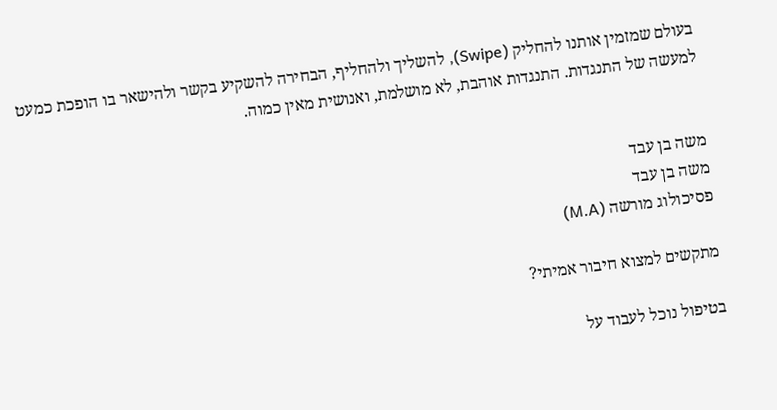בעולם שמזמין אותנו להחליק (Swipe), להשליך ולהחליף, הבחירה להשקיע בקשר ולהישאר בו הופכת כמעט למעשה של התנגדות. התנגדות אוהבת, לא מושלמת, ואנושית מאין כמוה.


משה בן עבד
משה בן עבד
פסיכולוג מורשה (M.A)

מתקשים למצוא חיבור אמיתי?

בטיפול נוכל לעבוד על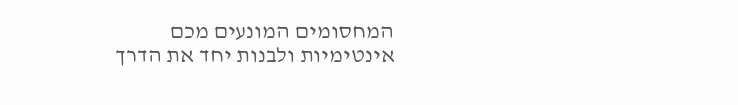המחסומים המונעים מכם אינטימיות ולבנות יחד את הדרך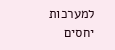למערכות יחסים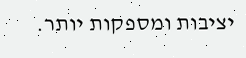יציבות ומספקות יותר.